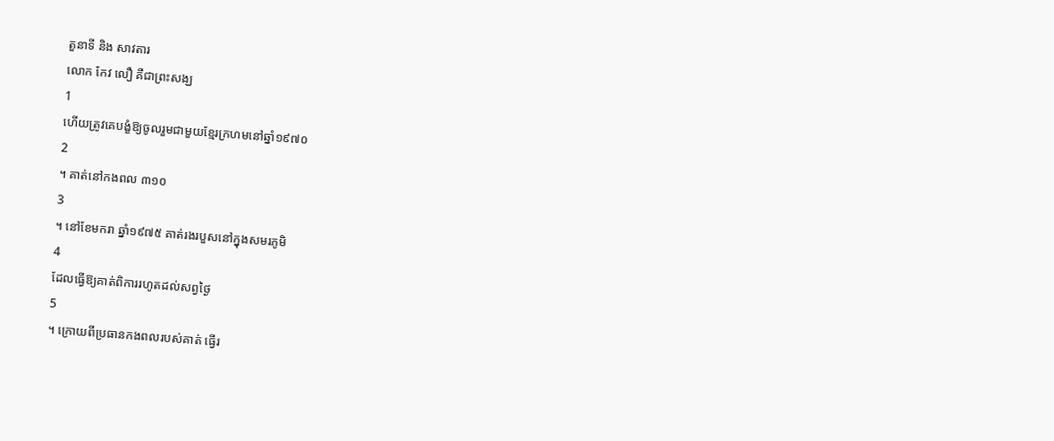តួនាទី និង សាវតារ
លោក កែវ លឿ គឺជាព្រះសង្ឃ
1
ហើយត្រូវគេបង្ខំឱ្យចូលរួមជាមួយខ្មែរក្រហមនៅឆ្នាំ១៩៧០
2
។ គាត់នៅកងពល ៣១០
3
។ នៅខែមករា ឆ្នាំ១៩៧៥ គាត់រងរបួសនៅក្នុងសមរភូមិ
4
ដែលធ្វើឱ្យគាត់ពិការរហូតដល់សព្វថ្ងៃ
5
។ ក្រោយពីប្រធានកងពលរបស់គាត់ ធ្វើរ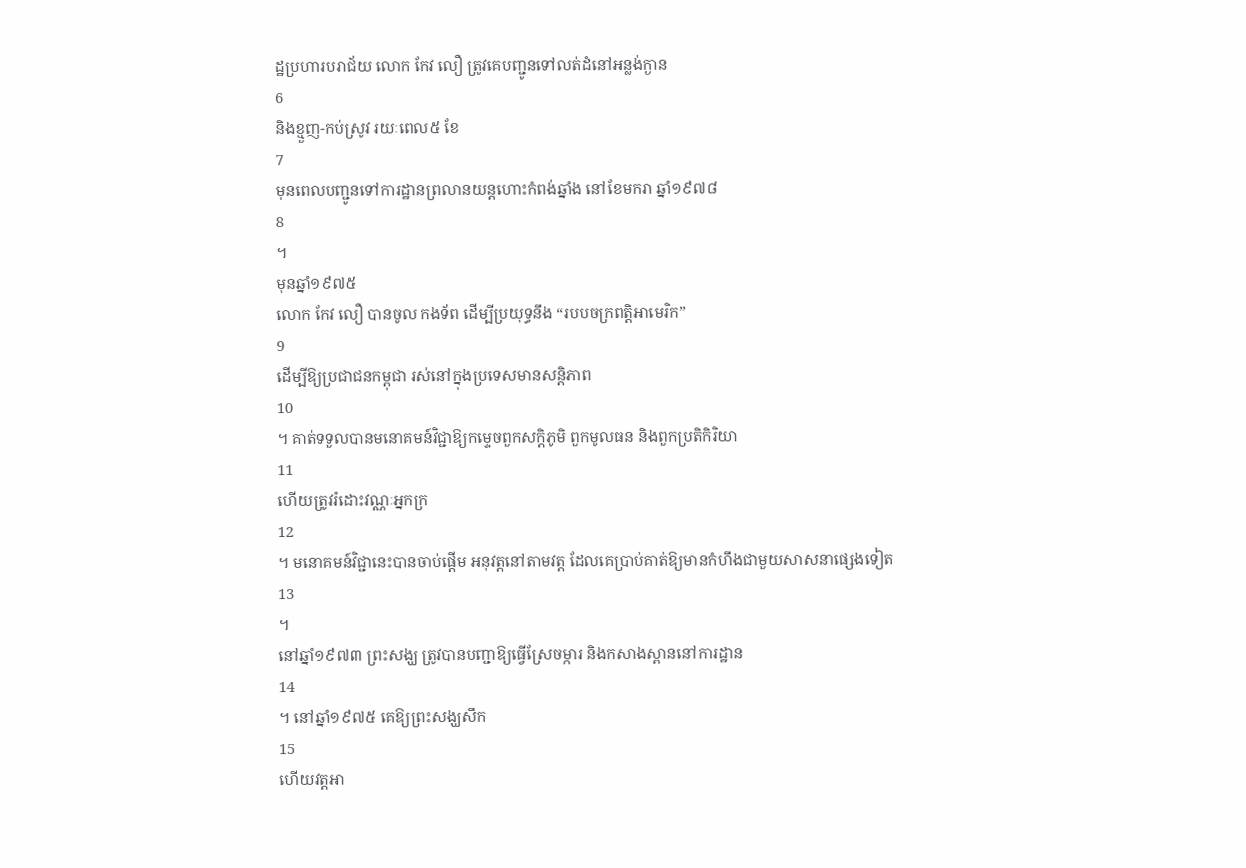ដ្ឋប្រហារបរាជ័យ លោក កែវ លឿ ត្រូវគេបញ្ជូនទៅលត់ដំនៅអន្លង់ក្ងាន
6
និងខ្មួញ-កប់ស្រូវ រយៈពេល៥ ខែ
7
មុនពេលបញ្ជូនទៅការដ្ឋានព្រលានយន្តហោះកំពង់ឆ្នាំង នៅខែមករា ឆ្នាំ១៩៧៨
8
។
មុនឆ្នាំ១៩៧៥
លោក កែវ លឿ បានចូល កងទ័ព ដើម្បីប្រយុទ្ធនឹង “របបចក្រពត្តិអាមេរិក”
9
ដើម្បីឱ្យប្រជាជនកម្ពុជា រស់នៅក្នុងប្រទេសមានសន្តិភាព
10
។ គាត់ទទួលបានមនោគមន៍វិជ្ជាឱ្យកម្ទេចពួកសក្តិភូមិ ពួកមូលធន និងពួកប្រតិកិរិយា
11
ហើយត្រូវរំដោះវណ្ណៈអ្នកក្រ
12
។ មនោគមន៍វិជ្ជានេះបានចាប់ផ្តើម អនុវត្តនៅតាមវត្ត ដែលគេប្រាប់គាត់ឱ្យមានកំហឹងជាមួយសាសនាផ្សេងទៀត
13
។
នៅឆ្នាំ១៩៧៣ ព្រះសង្ឃ ត្រូវបានបញ្ជាឱ្យធ្វើស្រែចម្ការ និងកសាងស្ពាននៅការដ្ឋាន
14
។ នៅឆ្នាំ១៩៧៥ គេឱ្យព្រះសង្ឃសឹក
15
ហើយវត្តអា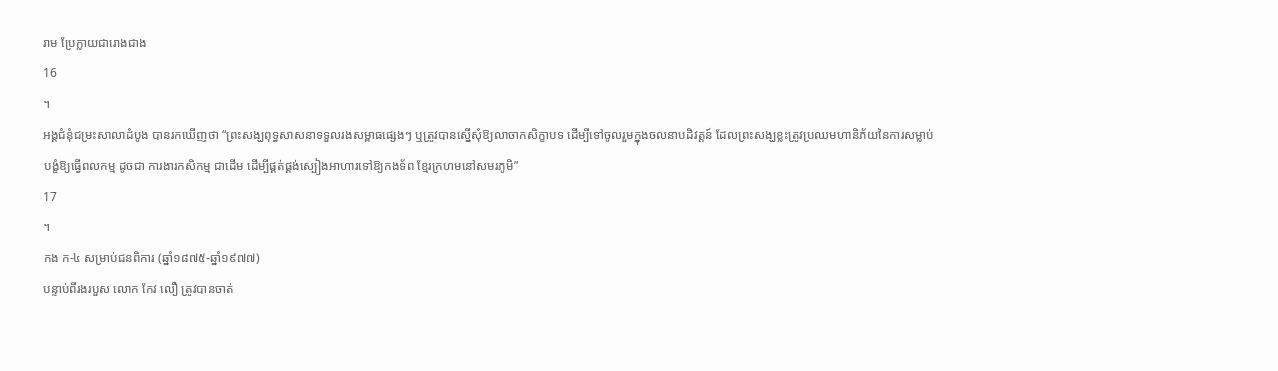រាម ប្រែក្លាយជារោងជាង
16
។
អង្គជំនុំជម្រះសាលាដំបូង បានរកឃើញថា “ព្រះសង្ឃពុទ្ធសាសនាទទួលរងសម្ពាធផ្សេងៗ ឬត្រូវបានស្នើសុំឱ្យលាចាកសិក្ខាបទ ដើម្បីទៅចូលរួមក្នុងចលនាបដិវត្តន៍ ដែលព្រះសង្ឃខ្លះត្រូវប្រឈមហានិភ័យនៃការសម្លាប់ បង្ខំឱ្យធ្វើពលកម្ម ដូចជា ការងារកសិកម្ម ជាដើម ដើម្បីផ្គត់ផ្គង់ស្បៀងអាហារទៅឱ្យកងទ័ព ខ្មែរក្រហមនៅសមរភូមិ”
17
។
កង ក-៤ សម្រាប់ជនពិការ (ឆ្នាំ១៨៧៥-ឆ្នាំ១៩៧៧)
បន្ទាប់ពីរងរបួស លោក កែវ លឿ ត្រូវបានចាត់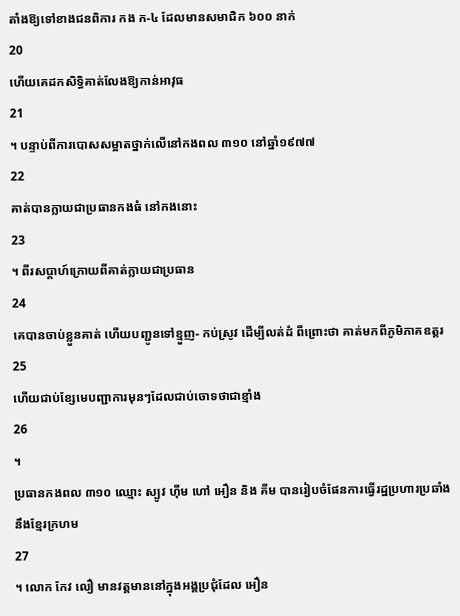តាំងឱ្យទៅខាងជនពិការ កង ក-៤ ដែលមានសមាជិក ៦០០ នាក់
20
ហើយគេដកសិទ្ធិគាត់លែងឱ្យកាន់អាវុធ
21
។ បន្ទាប់ពីការបោសសម្អាតថ្នាក់លើនៅកងពល ៣១០ នៅឆ្នាំ១៩៧៧
22
គាត់បានក្លាយជាប្រធានកងធំ នៅកងនោះ
23
។ ពីរសប្តាហ៍ក្រោយពីគាត់ក្លាយជាប្រធាន
24
គេបានចាប់ខ្លួនគាត់ ហើយបញ្ជូនទៅខ្មួញ- កប់ស្រូវ ដើម្បីលត់ដំ ពីព្រោះថា គាត់មកពីភូមិភាគឧត្តរ
25
ហើយជាប់ខ្សែមេបញ្ជាការមុនៗដែលជាប់ចោទថាជាខ្មាំង
26
។
ប្រធានកងពល ៣១០ ឈ្មោះ ស្បូវ ហ៊ីម ហៅ អឿន និង គីម បានរៀបចំផែនការធ្វើរដ្ឋប្រហារប្រឆាំងនឹងខ្មែរក្រហម
27
។ លោក កែវ លឿ មានវត្តមាននៅក្នុងអង្គប្រជុំដែល អឿន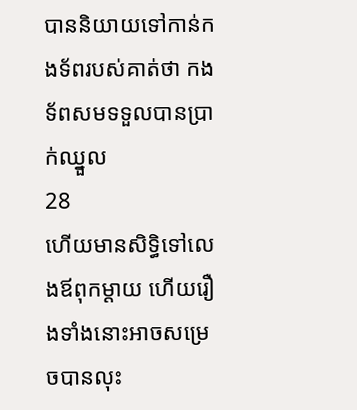បាននិយាយទៅកាន់កងទ័ពរបស់គាត់ថា កងទ័ពសមទទួលបានប្រាក់ឈ្នួល
28
ហើយមានសិទ្ធិទៅលេងឪពុកម្តាយ ហើយរឿងទាំងនោះអាចសម្រេចបានលុះ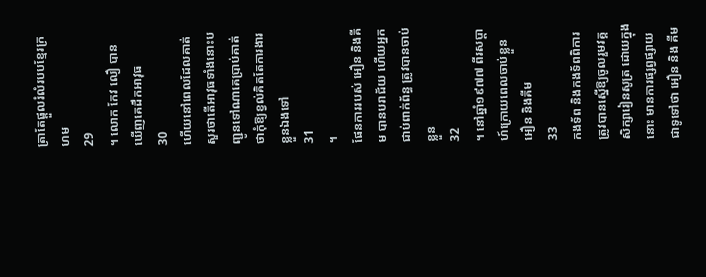ត្រាតែផ្តួលរំលំរបបខ្មែរក្រហម
29
។ លោក កែវ លឿ បានឃើញគេដឹកអាវុធ
30
ហើយនៅពេលដែលគាត់សួរថាតើអាវុធទាំងនោះបញ្ជូនទៅណាគេប្រាប់គាត់ថាកុំឱ្យខ្វល់គិតតែការងារខ្លួនឯងទៅ
31
។
ផែនការរបស់ អឿន និងគីម បានបរាជ័យ ហើយអ្នកជាប់ពាក់ព័ន្ធ ត្រូវបានចាប់ខ្លួន
32
។ នៅឆ្នាំ១៩៧៧ ពីរសប្តាហ៍ក្រោយពេលចាប់ខ្លួន អឿន និងគីម
33
កងទ័ព និងកងទ័ពពិការ ត្រូវបានស្នើឱ្យចូលរួមវគ្គសិក្សារៀនសូត្រ ដោយក្នុងនោះ មានការផ្សព្វផ្សាយជាទូទៅថា អឿន និង គីម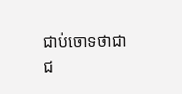ជាប់ចោទថាជាជ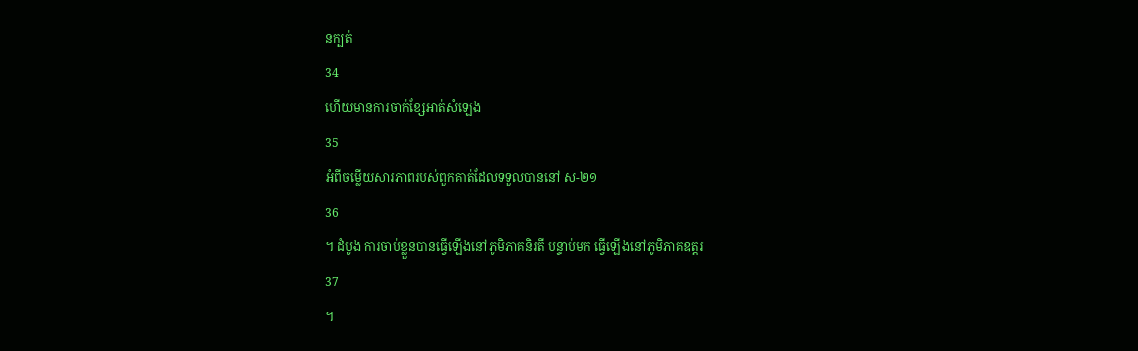នក្បត់
34
ហើយមានការចាក់ខ្សែអាត់សំឡេង
35
អំពីចម្លើយសារភាពរបស់ពួកគាត់ដែលទទួលបាននៅ ស-២១
36
។ ដំបូង ការចាប់ខ្លួនបានធ្វើឡើងនៅភូមិភាគនិរតី បន្ទាប់មក ធ្វើឡើងនៅភូមិភាគឧត្តរ
37
។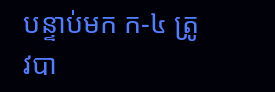បន្ទាប់មក ក-៤ ត្រូវបា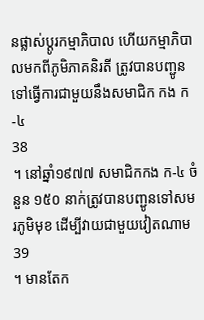នផ្លាស់ប្តូរកម្មាភិបាល ហើយកម្មាភិបាលមកពីភូមិភាគនិរតី ត្រូវបានបញ្ជូនទៅធ្វើការជាមួយនឹងសមាជិក កង ក-៤
38
។ នៅឆ្នាំ១៩៧៧ សមាជិកកង ក-៤ ចំនួន ១៥០ នាក់ត្រូវបានបញ្ជូនទៅសមរភូមិមុខ ដើម្បីវាយជាមួយវៀតណាម
39
។ មានតែក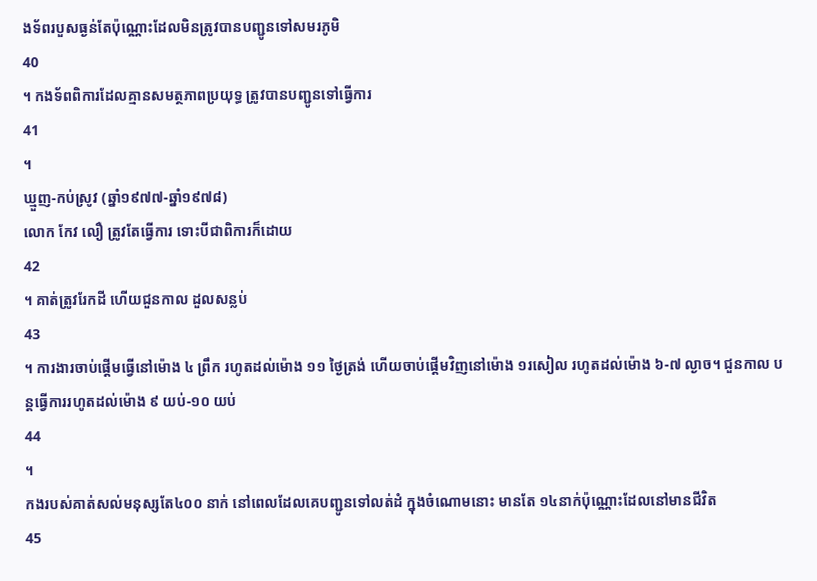ងទ័ពរបួសធ្ងន់តែប៉ុណ្ណោះដែលមិនត្រូវបានបញ្ជូនទៅសមរភូមិ
40
។ កងទ័ពពិការដែលគ្មានសមត្ថភាពប្រយុទ្ធ ត្រូវបានបញ្ជូនទៅធ្វើការ
41
។
ឃ្មួញ-កប់ស្រូវ (ឆ្នាំ១៩៧៧-ឆ្នាំ១៩៧៨)
លោក កែវ លឿ ត្រូវតែធ្វើការ ទោះបីជាពិការក៏ដោយ
42
។ គាត់ត្រូវរែកដី ហើយជួនកាល ដួលសន្លប់
43
។ ការងារចាប់ផ្តើមធ្វើនៅម៉ោង ៤ ព្រឹក រហូតដល់ម៉ោង ១១ ថ្ងៃត្រង់ ហើយចាប់ផ្តើមវិញនៅម៉ោង ១រសៀល រហូតដល់ម៉ោង ៦-៧ ល្ងាច។ ជួនកាល បន្តធ្វើការរហូតដល់ម៉ោង ៩ យប់-១០ យប់
44
។
កងរបស់គាត់សល់មនុស្សតែ៤០០ នាក់ នៅពេលដែលគេបញ្ជូនទៅលត់ដំ ក្នុងចំណោមនោះ មានតែ ១៤នាក់ប៉ុណ្ណោះដែលនៅមានជីវិត
45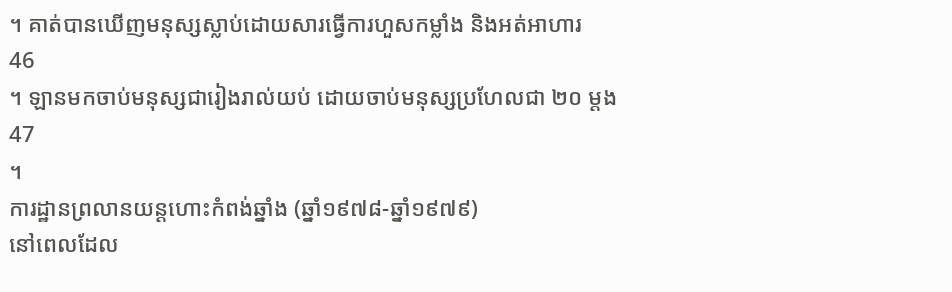។ គាត់បានឃើញមនុស្សស្លាប់ដោយសារធ្វើការហួសកម្លាំង និងអត់អាហារ
46
។ ឡានមកចាប់មនុស្សជារៀងរាល់យប់ ដោយចាប់មនុស្សប្រហែលជា ២០ ម្តង
47
។
ការដ្ឋានព្រលានយន្តហោះកំពង់ឆ្នាំង (ឆ្នាំ១៩៧៨-ឆ្នាំ១៩៧៩)
នៅពេលដែល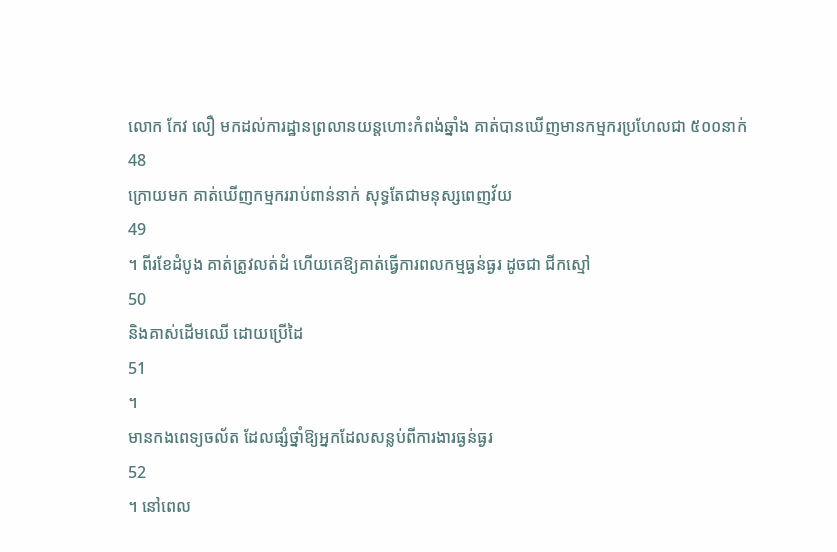លោក កែវ លឿ មកដល់ការដ្ឋានព្រលានយន្តហោះកំពង់ឆ្នាំង គាត់បានឃើញមានកម្មករប្រហែលជា ៥០០នាក់
48
ក្រោយមក គាត់ឃើញកម្មកររាប់ពាន់នាក់ សុទ្ធតែជាមនុស្សពេញវ័យ
49
។ ពីរខែដំបូង គាត់ត្រូវលត់ដំ ហើយគេឱ្យគាត់ធ្វើការពលកម្មធ្ងន់ធ្ងរ ដូចជា ជីកស្មៅ
50
និងគាស់ដើមឈើ ដោយប្រើដៃ
51
។
មានកងពេទ្យចល័ត ដែលផ្សំថ្នាំឱ្យអ្នកដែលសន្លប់ពីការងារធ្ងន់ធ្ងរ
52
។ នៅពេល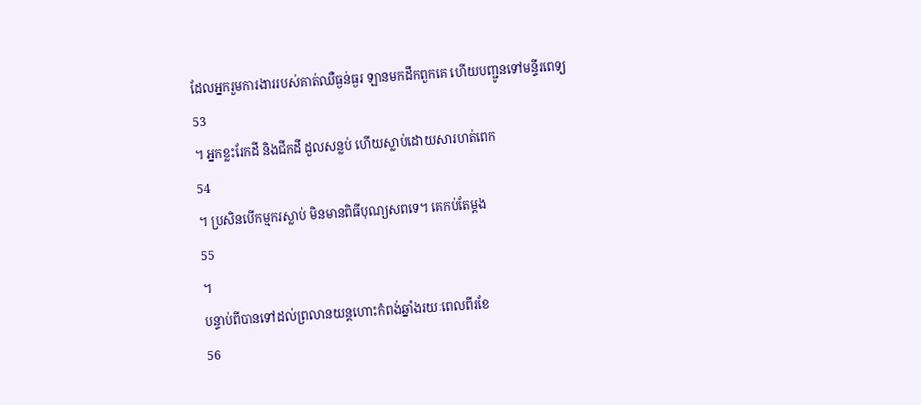ដែលអ្នករួមការងាររបស់គាត់ឈឺធ្ងន់ធ្ងរ ឡានមកដឹកពួកគេ ហើយបញ្ជូនទៅមន្ទីរពេទ្យ
53
។ អ្នកខ្លះរែកដី និងជីកដី ដួលសន្លប់ ហើយស្លាប់ដោយសារហត់ពេក
54
។ ប្រសិនបើកម្មករស្លាប់ មិនមានពិធីបុណ្យសពទេ។ គេកប់តែម្តង
55
។
បន្ទាប់ពីបានទៅដល់ព្រលានយន្តហោះកំពង់ឆ្នាំងរយៈពេលពីរខែ
56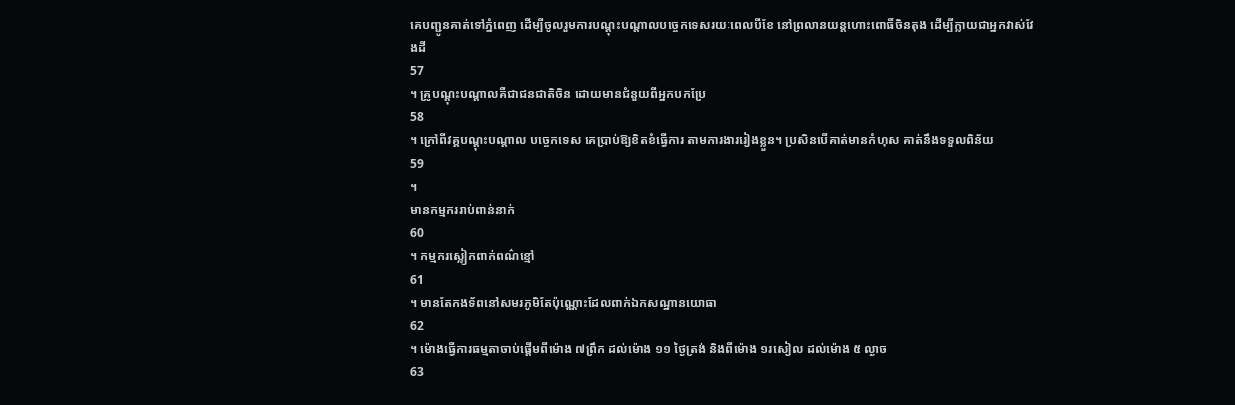គេបញ្ជូនគាត់ទៅភ្នំពេញ ដើម្បីចូលរួមការបណ្តុះបណ្តាលបច្ចេកទេសរយៈពេលបីខែ នៅព្រលានយន្តហោះពោធិ៍ចិនតុង ដើម្បីក្លាយជាអ្នកវាស់វែងដី
57
។ គ្រូបណ្តុះបណ្តាលគឺជាជនជាតិចិន ដោយមានជំនួយពីអ្នកបកប្រែ
58
។ ក្រៅពីវគ្គបណ្តុះបណ្តាល បច្ចេកទេស គេប្រាប់ឱ្យខិតខំធ្វើការ តាមការងាររៀងខ្លួន។ ប្រសិនបើគាត់មានកំហុស គាត់នឹងទទួលពិន័យ
59
។
មានកម្មកររាប់ពាន់នាក់
60
។ កម្មករស្លៀកពាក់ពណ៌ខ្មៅ
61
។ មានតែកងទ័ពនៅសមរភូមិតែប៉ុណ្ណោះដែលពាក់ឯកសណ្ឋានយោធា
62
។ ម៉ោងធ្វើការធម្មតាចាប់ផ្តើមពីម៉ោង ៧ព្រឹក ដល់ម៉ោង ១១ ថ្ងៃត្រង់ និងពីម៉ោង ១រសៀល ដល់ម៉ោង ៥ ល្ងាច
63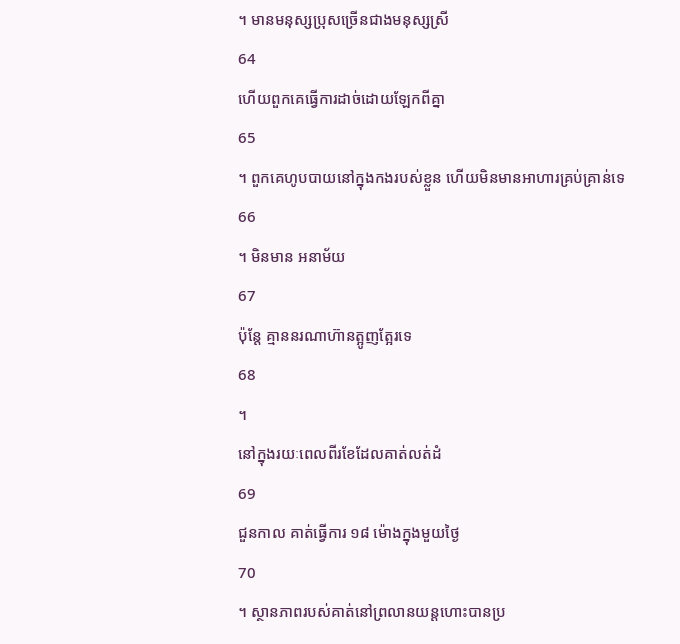។ មានមនុស្សប្រុសច្រើនជាងមនុស្សស្រី
64
ហើយពួកគេធ្វើការដាច់ដោយឡែកពីគ្នា
65
។ ពួកគេហូបបាយនៅក្នុងកងរបស់ខ្លួន ហើយមិនមានអាហារគ្រប់គ្រាន់ទេ
66
។ មិនមាន អនាម័យ
67
ប៉ុន្តែ គ្មាននរណាហ៊ានត្អូញត្អែរទេ
68
។
នៅក្នុងរយៈពេលពីរខែដែលគាត់លត់ដំ
69
ជួនកាល គាត់ធ្វើការ ១៨ ម៉ោងក្នុងមួយថ្ងៃ
70
។ ស្ថានភាពរបស់គាត់នៅព្រលានយន្តហោះបានប្រ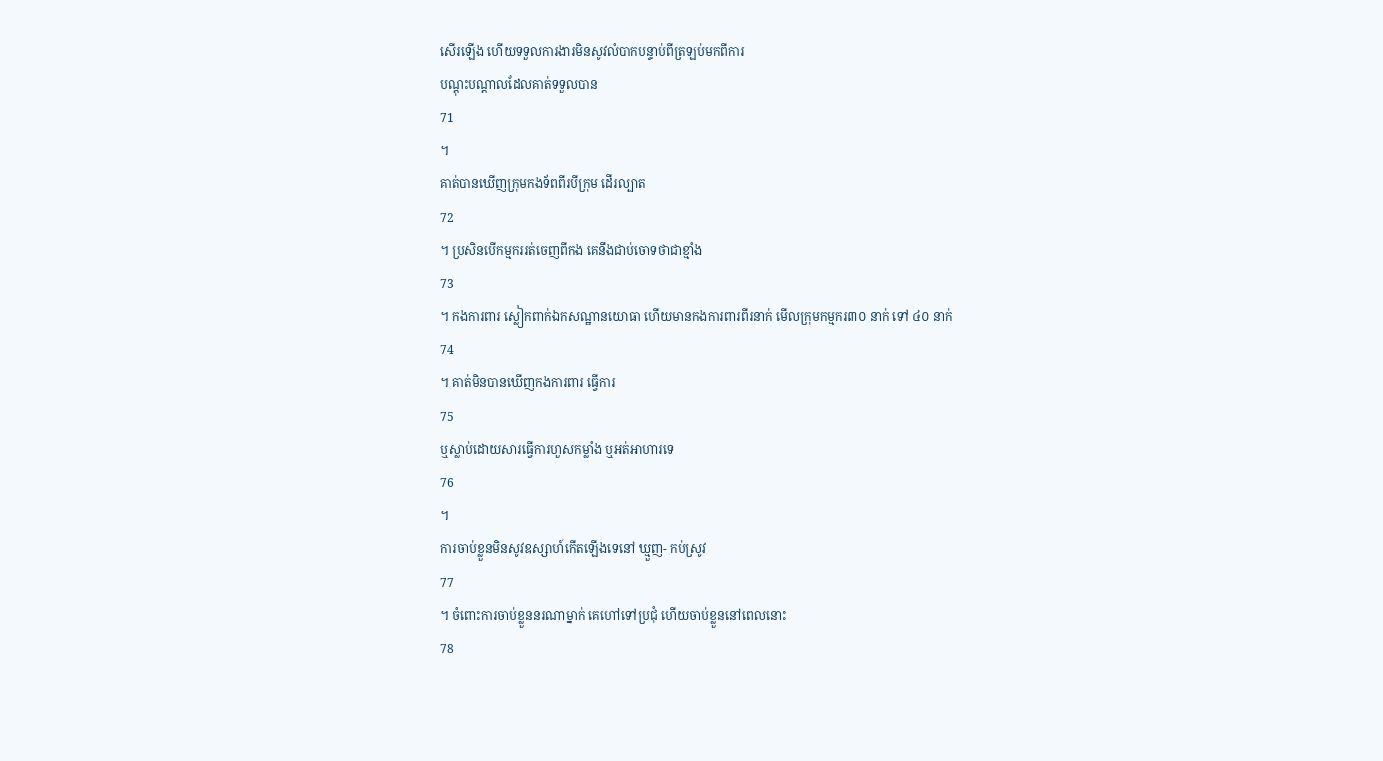សើរឡើង ហើយទទួលការងារមិនសូវលំបាកបន្ទាប់ពីត្រឡប់មកពីការ
បណ្តុះបណ្តាលដែលគាត់ទទួលបាន
71
។
គាត់បានឃើញក្រុមកងទ័ពពីរបីក្រុម ដើរល្បាត
72
។ ប្រសិនបើកម្មកររត់ចេញពីកង គេនឹងជាប់ចោទថាជាខ្មាំង
73
។ កងការពារ ស្លៀកពាក់ឯកសណ្ឋានយោធា ហើយមានកងការពារពីរនាក់ មើលក្រុមកម្មករ៣០ នាក់ ទៅ ៤០ នាក់
74
។ គាត់មិនបានឃើញកងការពារ ធ្វើការ
75
ឬស្លាប់ដោយសារធ្វើការហួសកម្លាំង ឬអត់អាហារទេ
76
។
ការចាប់ខ្លួនមិនសូវឧស្សាហ៍កើតឡើងទេនៅ ឃ្មួញ- កប់ស្រូវ
77
។ ចំពោះការចាប់ខ្លួននរណាម្នាក់ គេហៅទៅប្រជុំ ហើយចាប់ខ្លួននៅពេលនោះ
78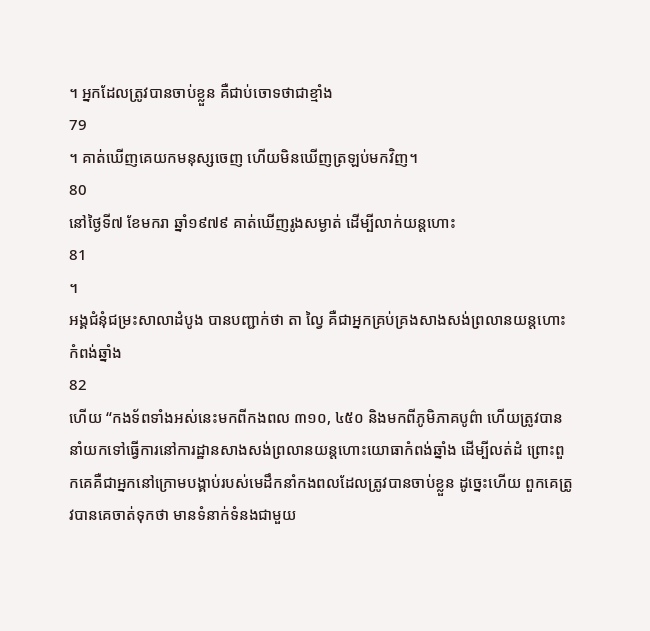។ អ្នកដែលត្រូវបានចាប់ខ្លួន គឺជាប់ចោទថាជាខ្មាំង
79
។ គាត់ឃើញគេយកមនុស្សចេញ ហើយមិនឃើញត្រឡប់មកវិញ។
80
នៅថ្ងៃទី៧ ខែមករា ឆ្នាំ១៩៧៩ គាត់ឃើញរូងសម្ងាត់ ដើម្បីលាក់យន្តហោះ
81
។
អង្គជំនុំជម្រះសាលាដំបូង បានបញ្ជាក់ថា តា ល្វៃ គឺជាអ្នកគ្រប់គ្រងសាងសង់ព្រលានយន្តហោះកំពង់ឆ្នាំង
82
ហើយ “កងទ័ពទាំងអស់នេះមកពីកងពល ៣១០, ៤៥០ និងមកពីភូមិភាគបូព៌ា ហើយត្រូវបាននាំយកទៅធ្វើការនៅការដ្ឋានសាងសង់ព្រលានយន្តហោះយោធាកំពង់ឆ្នាំង ដើម្បីលត់ដំ ព្រោះពួកគេគឺជាអ្នកនៅក្រោមបង្គាប់របស់មេដឹកនាំកងពលដែលត្រូវបានចាប់ខ្លួន ដូច្នេះហើយ ពួកគេត្រូវបានគេចាត់ទុកថា មានទំនាក់ទំនងជាមួយ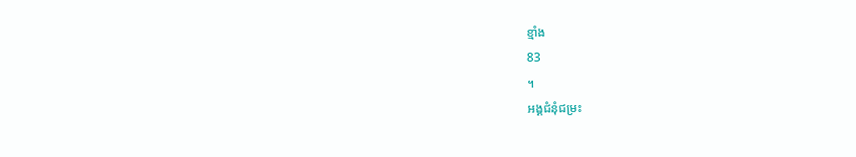ខ្មាំង
83
។
អង្គជំនុំជម្រះ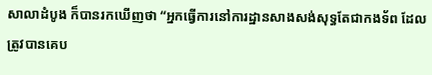សាលាដំបូង ក៏បានរកឃើញថា “អ្នកធ្វើការនៅការដ្ឋានសាងសង់សុទ្ធតែជាកងទ័ព ដែលត្រូវបានគេប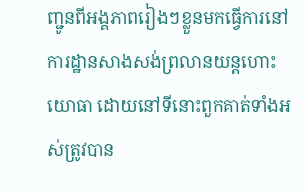ញ្ជូនពីអង្គភាពរៀងៗខ្លួនមកធ្វើការនៅការដ្ឋានសាងសង់ព្រលានយន្តហោះយោធា ដោយនៅទីនោះពួកគាត់ទាំងអស់ត្រូវបាន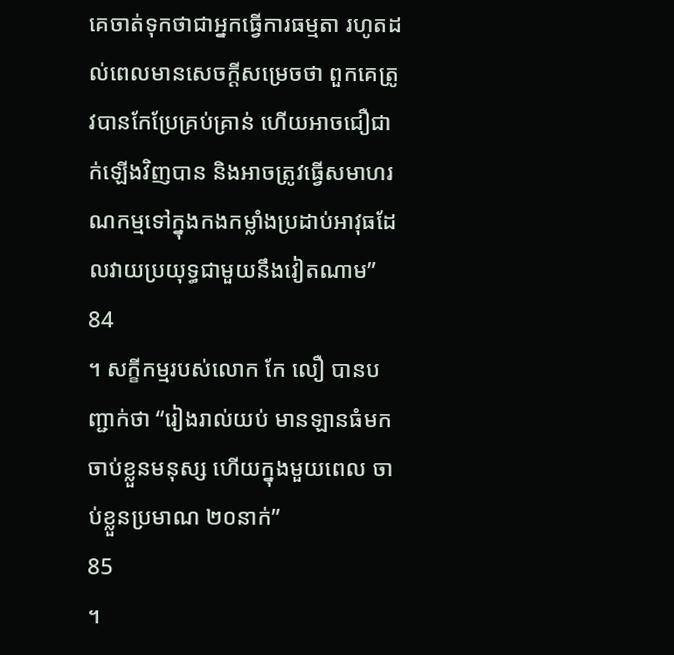គេចាត់ទុកថាជាអ្នកធ្វើការធម្មតា រហូតដល់ពេលមានសេចក្តីសម្រេចថា ពួកគេត្រូវបានកែប្រែគ្រប់គ្រាន់ ហើយអាចជឿជាក់ឡើងវិញបាន និងអាចត្រូវធ្វើសមាហរណកម្មទៅក្នុងកងកម្លាំងប្រដាប់អាវុធដែលវាយប្រយុទ្ធជាមួយនឹងវៀតណាម”
84
។ សក្ខីកម្មរបស់លោក កែ លឿ បានបញ្ជាក់ថា “រៀងរាល់យប់ មានឡានធំមកចាប់ខ្លួនមនុស្ស ហើយក្នុងមួយពេល ចាប់ខ្លួនប្រមាណ ២០នាក់”
85
។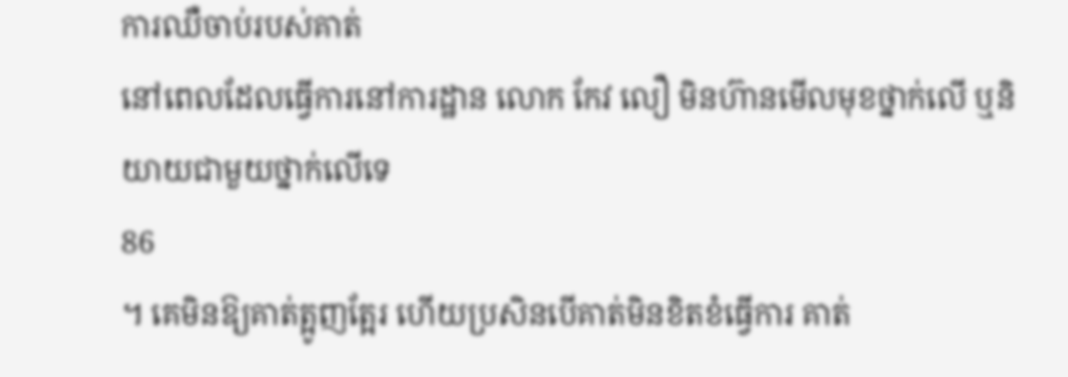ការឈឺចាប់របស់គាត់
នៅពេលដែលធ្វើការនៅការដ្ឋាន លោក កែវ លឿ មិនហ៊ានមើលមុខថ្នាក់លើ ឬនិយាយជាមួយថ្នាក់លើទេ
86
។ គេមិនឱ្យគាត់ត្អូញត្អែរ ហើយប្រសិនបើគាត់មិនខិតខំធ្វើការ គាត់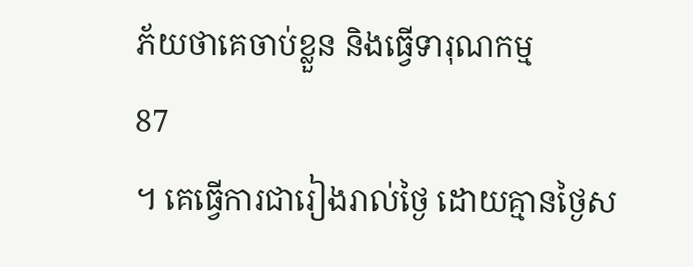ភ័យថាគេចាប់ខ្លួន និងធ្វើទារុណកម្ម
87
។ គេធ្វើការជារៀងរាល់ថ្ងៃ ដោយគ្មានថ្ងៃស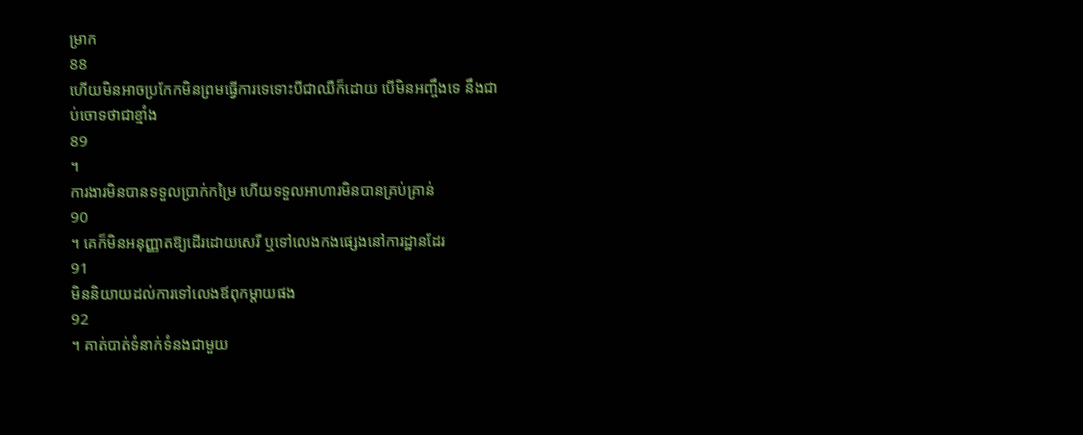ម្រាក
88
ហើយមិនអាចប្រកែកមិនព្រមធ្វើការទេទោះបីជាឈឺក៏ដោយ បើមិនអញ្ចឹងទេ នឹងជាប់ចោទថាជាខ្មាំង
89
។
ការងារមិនបានទទួលប្រាក់កម្រៃ ហើយទទួលអាហារមិនបានគ្រប់គ្រាន់
90
។ គេក៏មិនអនុញ្ញាតឱ្យដើរដោយសេរី ឬទៅលេងកងផ្សេងនៅការដ្ឋានដែរ
91
មិននិយាយដល់ការទៅលេងឪពុកម្តាយផង
92
។ គាត់បាត់ទំនាក់ទំនងជាមួយ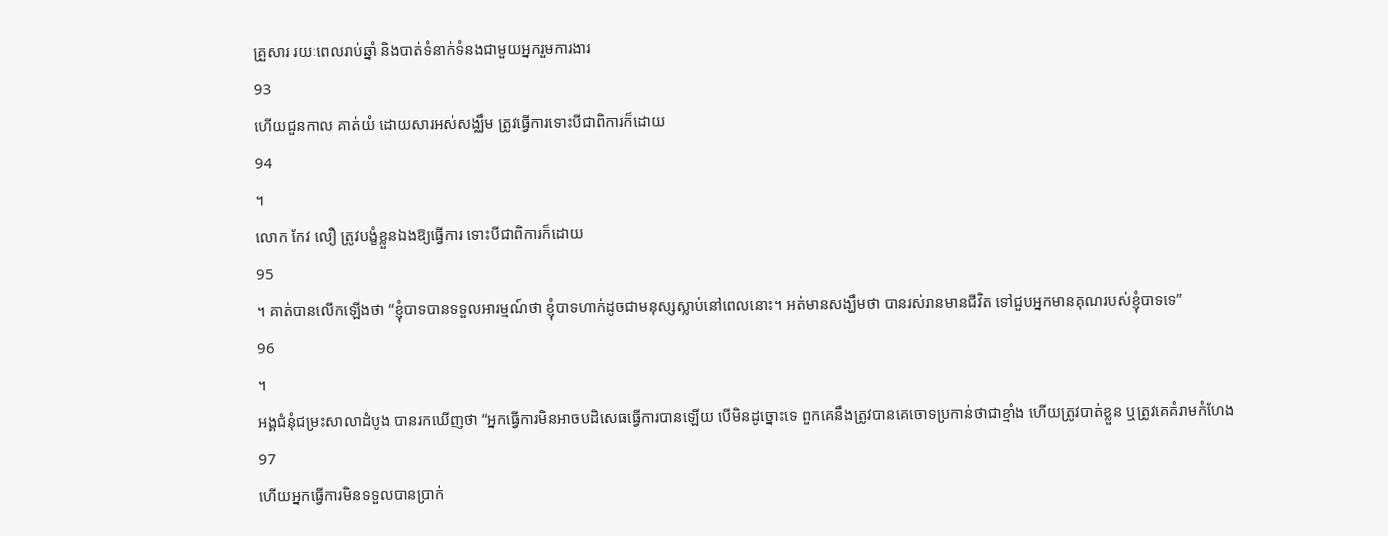គ្រួសារ រយៈពេលរាប់ឆ្នាំ និងបាត់ទំនាក់ទំនងជាមួយអ្នករួមការងារ
93
ហើយជួនកាល គាត់យំ ដោយសារអស់សង្ឈឹម ត្រូវធ្វើការទោះបីជាពិការក៏ដោយ
94
។
លោក កែវ លឿ ត្រូវបង្ខំខ្លួនឯងឱ្យធ្វើការ ទោះបីជាពិការក៏ដោយ
95
។ គាត់បានលើកឡើងថា “ខ្ញុំបាទបានទទួលអារម្មណ៍ថា ខ្ញុំបាទហាក់ដូចជាមនុស្សស្លាប់នៅពេលនោះ។ អត់មានសង្ឃឹមថា បានរស់រានមានជីវិត ទៅជួបអ្នកមានគុណរបស់ខ្ញុំបាទទេ”
96
។
អង្គជំនុំជម្រះសាលាដំបូង បានរកឃើញថា “អ្នកធ្វើការមិនអាចបដិសេធធ្វើការបានឡើយ បើមិនដូច្នោះទេ ពួកគេនឹងត្រូវបានគេចោទប្រកាន់ថាជាខ្មាំង ហើយត្រូវបាត់ខ្លួន ឬត្រូវគេគំរាមកំហែង
97
ហើយអ្នកធ្វើការមិនទទួលបានប្រាក់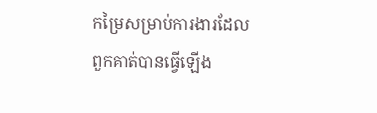កម្រៃសម្រាប់ការងារដែលពួកគាត់បានធ្វើឡើង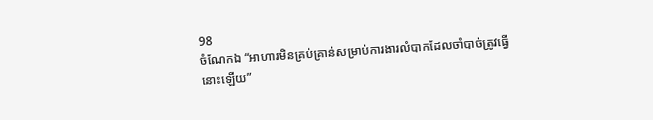98
ចំណែកឯ “អាហារមិនគ្រប់គ្រាន់សម្រាប់ការងារលំបាកដែលចាំបាច់ត្រូវធ្វើនោះឡើយ”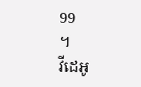99
។
វីដេអូ